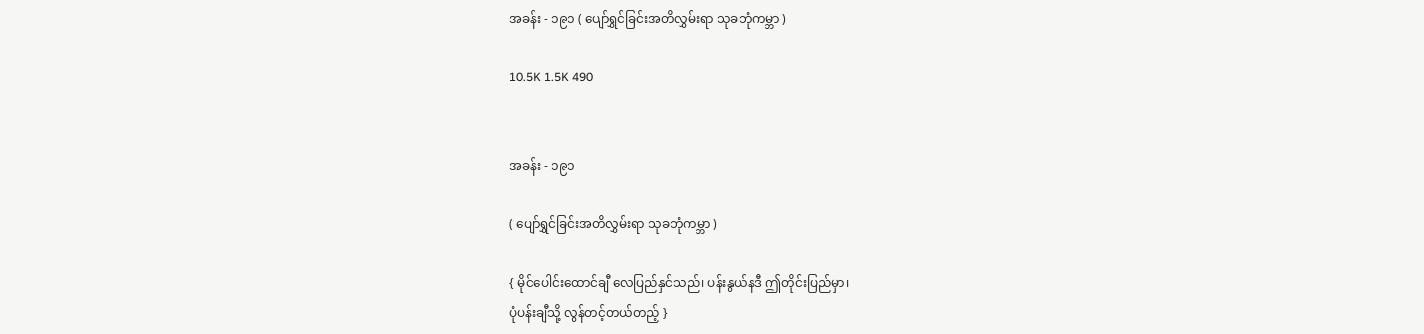အခန်း - ၁၉၁ ( ပျော်ရွှင်ခြင်းအတိလွှမ်းရာ သုခဘုံကမ္ဘာ )

10.5K 1.5K 490


အခန်း - ၁၉၁

( ပျော်ရွှင်ခြင်းအတိလွှမ်းရာ သုခဘုံကမ္ဘာ )

{ မိုင်ပေါင်းထောင်ချီ လေပြည်နှင်သည်၊ ပန်းနွယ်နဒီ ဤတိုင်းပြည်မှာ၊
ပုံပန်းချီသို့ လွန်တင့်တယ်တည့် }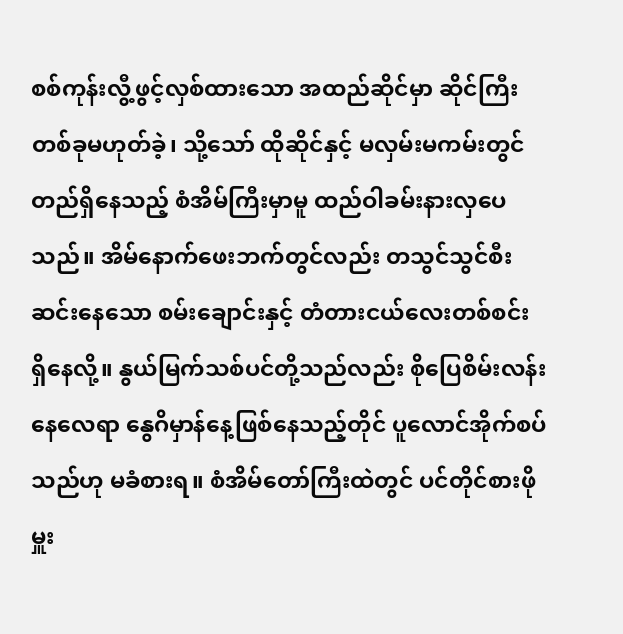စစ်ကုန်းလွီ့ဖွင့်လှစ်ထားသော အထည်ဆိုင်မှာ ဆိုင်ကြီးတစ်ခုမဟုတ်ခဲ့၊ သို့သော် ထိုဆိုင်နှင့် မလှမ်းမကမ်းတွင် တည်ရှိနေသည့် စံအိမ်ကြီးမှာမူ ထည်ဝါခမ်းနားလှပေသည်။ အိမ်နောက်ဖေးဘက်တွင်လည်း တသွင်သွင်စီးဆင်းနေသော စမ်းချောင်းနှင့် တံတားငယ်လေးတစ်စင်း ရှိနေလို့။ နွယ်မြက်သစ်ပင်တို့သည်လည်း စိုပြေစိမ်းလန်းနေလေရာ နွေဂိမှာန်နေ့ဖြစ်နေသည့်တိုင် ပူလောင်အိုက်စပ်သည်ဟု မခံစားရ။ စံအိမ်တော်ကြီးထဲတွင် ပင်တိုင်စားဖိုမှူး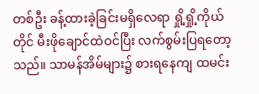တစ်ဦး ခန့်ထားခဲ့ခြင်းမရှိလေရာ ရှို့ရှို့ကိုယ်တိုင် မီးဖိုချောင်ထဲဝင်ပြီး လက်စွမ်းပြရတော့သည်။ သာမန်အိမ်များ၌ စားရနေကျ ထမင်း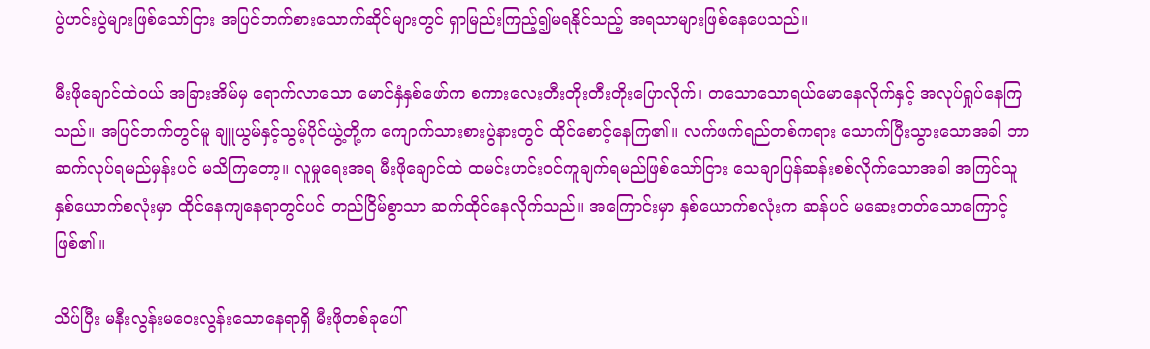ပွဲဟင်းပွဲများဖြစ်သော်ငြား အပြင်ဘက်စားသောက်ဆိုင်များတွင် ရှာမြည်းကြည့်၍မရနိုင်သည့် အရသာများဖြစ်နေပေသည်။

မီးဖိုချောင်ထဲဝယ် အခြားအိမ်မှ ရောက်လာသော မောင်နှံနှစ်ဖော်က စကားလေးတီးတိုးတီးတိုးပြောလိုက်၊ တသောသောရယ်မောနေလိုက်နှင့် အလုပ်ရှုပ်နေကြသည်။ အပြင်ဘက်တွင်မူ ချူယွမ်နှင့်သွမ့်ပိုင်ယွဲ့တို့က ကျောက်သားစားပွဲနားတွင် ထိုင်စောင့်နေကြ၏။ လက်ဖက်ရည်တစ်ကရား သောက်ပြီးသွားသောအခါ ဘာဆက်လုပ်ရမည်မှန်းပင် မသိကြတော့။ လူမှုရေးအရ မီးဖိုချောင်ထဲ ထမင်းဟင်းဝင်ကူချက်ရမည်ဖြစ်သော်ငြား သေချာပြန်ဆန်းစစ်လိုက်သောအခါ အကြင်သူနှစ်ယောက်စလုံးမှာ ထိုင်နေကျနေရာတွင်ပင် တည်ငြိမ်စွာသာ ဆက်ထိုင်နေလိုက်သည်။ အကြောင်းမှာ နှစ်ယောက်စလုံးက ဆန်ပင် မဆေးတတ်သောကြောင့်ဖြစ်၏။

သိပ်ပြီး မနီးလွန်းမဝေးလွန်းသောနေရာရှိ မီးဖိုတစ်ခုပေါ်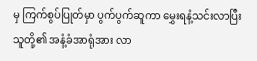မှ ကြက်စွပ်ပြုတ်မှာ ပွက်ပွက်ဆူကာ မွှေးရနံ့သင်းလာပြီး သူတို့၏ အနံ့ခံအာရုံအား လာ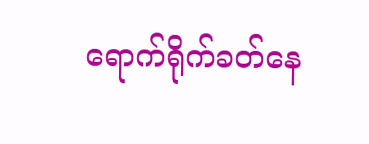ရောက်ရိုက်ခတ်နေ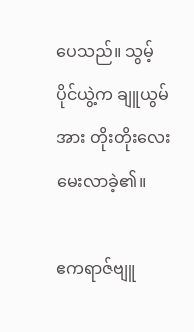ပေသည်။ သွမ့်ပိုင်ယွဲ့က ချူယွမ်အား တိုးတိုးလေးမေးလာခဲ့၏။

ဧကရာဇ်ဗျူ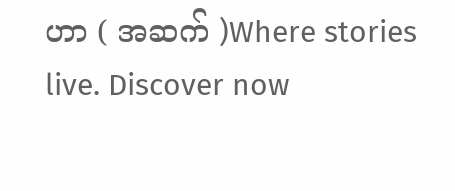ဟာ ( အဆက် )Where stories live. Discover now